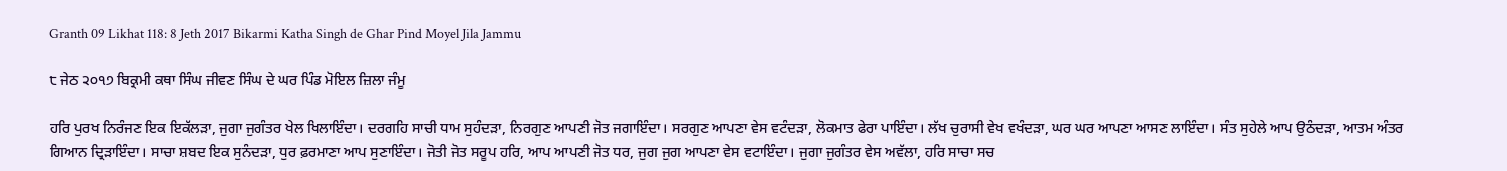Granth 09 Likhat 118: 8 Jeth 2017 Bikarmi Katha Singh de Ghar Pind Moyel Jila Jammu

੮ ਜੇਠ ੨੦੧੭ ਬਿਕ੍ਰਮੀ ਕਥਾ ਸਿੰਘ ਜੀਵਣ ਸਿੰਘ ਦੇ ਘਰ ਪਿੰਡ ਮੋਇਲ ਜ਼ਿਲਾ ਜੰਮੂ

ਹਰਿ ਪੁਰਖ ਨਿਰੰਜਣ ਇਕ ਇਕੱਲੜਾ, ਜੁਗਾ ਜੁਗੰਤਰ ਖੇਲ ਖਿਲਾਇੰਦਾ। ਦਰਗਹਿ ਸਾਚੀ ਧਾਮ ਸੁਹੰਦੜਾ, ਨਿਰਗੁਣ ਆਪਣੀ ਜੋਤ ਜਗਾਇੰਦਾ। ਸਰਗੁਣ ਆਪਣਾ ਵੇਸ ਵਟੰਦੜਾ, ਲੋਕਮਾਤ ਫੇਰਾ ਪਾਇੰਦਾ। ਲੱਖ ਚੁਰਾਸੀ ਵੇਖ ਵਖੰਦੜਾ, ਘਰ ਘਰ ਆਪਣਾ ਆਸਣ ਲਾਇੰਦਾ। ਸੰਤ ਸੁਹੇਲੇ ਆਪ ਉਠੰਦੜਾ, ਆਤਮ ਅੰਤਰ ਗਿਆਨ ਦ੍ਰਿੜਾਇੰਦਾ। ਸਾਚਾ ਸ਼ਬਦ ਇਕ ਸੁਨੰਦੜਾ, ਧੁਰ ਫ਼ਰਮਾਣਾ ਆਪ ਸੁਣਾਇੰਦਾ। ਜੋਤੀ ਜੋਤ ਸਰੂਪ ਹਰਿ, ਆਪ ਆਪਣੀ ਜੋਤ ਧਰ, ਜੁਗ ਜੁਗ ਆਪਣਾ ਵੇਸ ਵਟਾਇੰਦਾ। ਜੁਗਾ ਜੁਗੰਤਰ ਵੇਸ ਅਵੱਲਾ, ਹਰਿ ਸਾਚਾ ਸਚ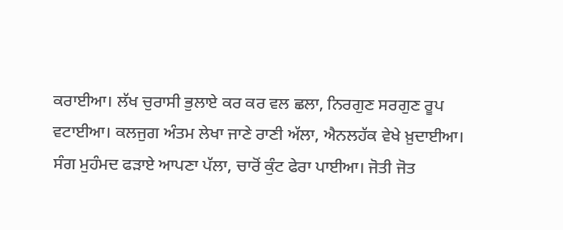ਕਰਾਈਆ। ਲੱਖ ਚੁਰਾਸੀ ਭੁਲਾਏ ਕਰ ਕਰ ਵਲ ਛਲਾ, ਨਿਰਗੁਣ ਸਰਗੁਣ ਰੂਪ ਵਟਾਈਆ। ਕਲਜੁਗ ਅੰਤਮ ਲੇਖਾ ਜਾਣੇ ਰਾਣੀ ਅੱਲਾ, ਐਨਲਹੱਕ ਵੇਖੇ ਖ਼ੁਦਾਈਆ। ਸੰਗ ਮੁਹੰਮਦ ਫੜਾਏ ਆਪਣਾ ਪੱਲਾ, ਚਾਰੋਂ ਕੁੰਟ ਫੇਰਾ ਪਾਈਆ। ਜੋਤੀ ਜੋਤ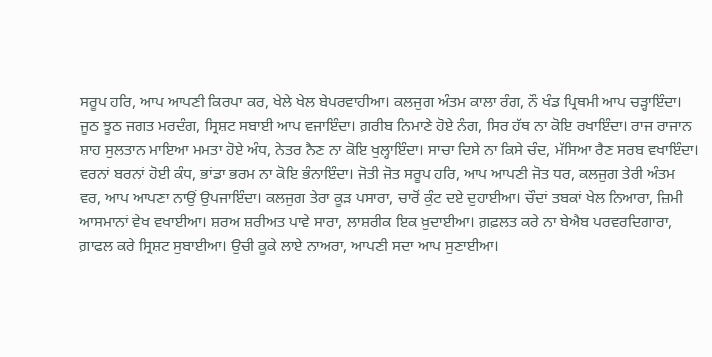ਸਰੂਪ ਹਰਿ, ਆਪ ਆਪਣੀ ਕਿਰਪਾ ਕਰ, ਖੇਲੇ ਖੇਲ ਬੇਪਰਵਾਹੀਆ। ਕਲਜੁਗ ਅੰਤਮ ਕਾਲਾ ਰੰਗ, ਨੌ ਖੰਡ ਪ੍ਰਿਥਮੀ ਆਪ ਚੜ੍ਹਾਇੰਦਾ। ਜੂਠ ਝੂਠ ਜਗਤ ਮਰਦੰਗ, ਸ੍ਰਿਸ਼ਟ ਸਬਾਈ ਆਪ ਵਜਾਇੰਦਾ। ਗ਼ਰੀਬ ਨਿਮਾਣੇ ਹੋਏ ਨੰਗ, ਸਿਰ ਹੱਥ ਨਾ ਕੋਇ ਰਖਾਇੰਦਾ। ਰਾਜ ਰਾਜਾਨ ਸ਼ਾਹ ਸੁਲਤਾਨ ਮਾਇਆ ਮਮਤਾ ਹੋਏ ਅੰਧ, ਨੇਤਰ ਨੈਣ ਨਾ ਕੋਇ ਖੁਲ੍ਹਾਇੰਦਾ। ਸਾਚਾ ਦਿਸੇ ਨਾ ਕਿਸੇ ਚੰਦ, ਮੱਸਿਆ ਰੈਣ ਸਰਬ ਵਖਾਇੰਦਾ। ਵਰਨਾਂ ਬਰਨਾਂ ਹੋਈ ਕੰਧ, ਭਾਂਡਾ ਭਰਮ ਨਾ ਕੋਇ ਭੰਨਾਇੰਦਾ। ਜੋਤੀ ਜੋਤ ਸਰੂਪ ਹਰਿ, ਆਪ ਆਪਣੀ ਜੋਤ ਧਰ, ਕਲਜੁਗ ਤੇਰੀ ਅੰਤਮ ਵਰ, ਆਪ ਆਪਣਾ ਨਾਉਂ ਉਪਜਾਇੰਦਾ। ਕਲਜੁਗ ਤੇਰਾ ਕੂੜ ਪਸਾਰਾ, ਚਾਰੋਂ ਕੁੰਟ ਦਏ ਦੁਹਾਈਆ। ਚੌਦਾਂ ਤਬਕਾਂ ਖੇਲ ਨਿਆਰਾ, ਜ਼ਿਮੀ ਆਸਮਾਨਾਂ ਵੇਖ ਵਖਾਈਆ। ਸ਼ਰਅ ਸ਼ਰੀਅਤ ਪਾਵੇ ਸਾਰਾ, ਲਾਸ਼ਰੀਕ ਇਕ ਖ਼ੁਦਾਈਆ। ਗ਼ਫ਼ਲਤ ਕਰੇ ਨਾ ਬੇਐਬ ਪਰਵਰਦਿਗਾਰਾ, ਗ਼ਾਫਲ ਕਰੇ ਸ੍ਰਿਸ਼ਟ ਸੁਬਾਈਆ। ਉਚੀ ਕੂਕੇ ਲਾਏ ਨਾਅਰਾ, ਆਪਣੀ ਸਦਾ ਆਪ ਸੁਣਾਈਆ।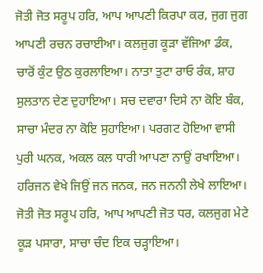ਜੋਤੀ ਜੋਤ ਸਰੂਪ ਹਰਿ, ਆਪ ਆਪਣੀ ਕਿਰਪਾ ਕਰ, ਜੁਗ ਜੁਗ ਆਪਣੀ ਰਚਨ ਰਚਾਈਆ। ਕਲਜੁਗ ਕੂੜਾ ਵੱਜਿਆ ਡੰਕ, ਚਾਰੋਂ ਕੁੰਟ ਉਠ ਕੁਰਲਾਇਆ। ਨਾਤਾ ਤੁਟਾ ਰਾਓ ਰੰਕ, ਸ਼ਾਹ ਸੁਲਤਾਨ ਦੇਣ ਦੁਹਾਇਆ। ਸਚ ਦਵਾਰਾ ਦਿਸੇ ਨਾ ਕੋਇ ਬੰਕ, ਸਾਚਾ ਮੰਦਰ ਨਾ ਕੋਇ ਸੁਹਾਇਆ। ਪਰਗਟ ਹੋਇਆ ਵਾਸੀ ਪੁਰੀ ਘਨਕ, ਅਕਲ ਕਲ ਧਾਰੀ ਆਪਣਾ ਨਾਉਂ ਰਖਾਇਆ। ਹਰਿਜਨ ਵੇਖੇ ਜਿਉਂ ਜਨ ਜਨਕ, ਜਨ ਜਨਨੀ ਲੇਖੇ ਲਾਇਆ। ਜੋਤੀ ਜੋਤ ਸਰੂਪ ਹਰਿ, ਆਪ ਆਪਣੀ ਜੋਤ ਧਰ, ਕਲਜੁਗ ਮੇਟੇ ਕੂੜ ਪਸਾਰਾ, ਸਾਚਾ ਚੰਦ ਇਕ ਚੜ੍ਹਾਇਆ।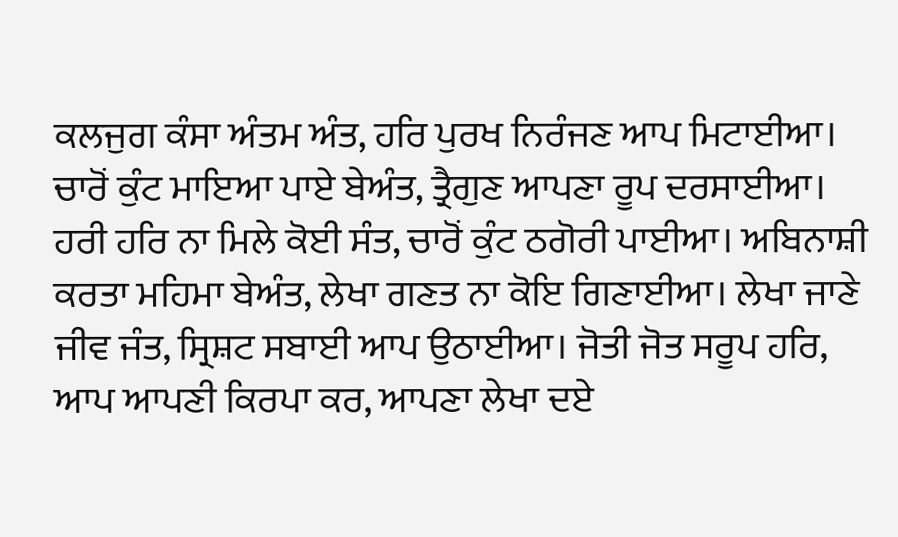ਕਲਜੁਗ ਕੰਸਾ ਅੰਤਮ ਅੰਤ, ਹਰਿ ਪੁਰਖ ਨਿਰੰਜਣ ਆਪ ਮਿਟਾਈਆ। ਚਾਰੋਂ ਕੁੰਟ ਮਾਇਆ ਪਾਏ ਬੇਅੰਤ, ਤ੍ਰੈਗੁਣ ਆਪਣਾ ਰੂਪ ਦਰਸਾਈਆ। ਹਰੀ ਹਰਿ ਨਾ ਮਿਲੇ ਕੋਈ ਸੰਤ, ਚਾਰੋਂ ਕੁੰਟ ਠਗੋਰੀ ਪਾਈਆ। ਅਬਿਨਾਸ਼ੀ ਕਰਤਾ ਮਹਿਮਾ ਬੇਅੰਤ, ਲੇਖਾ ਗਣਤ ਨਾ ਕੋਇ ਗਿਣਾਈਆ। ਲੇਖਾ ਜਾਣੇ ਜੀਵ ਜੰਤ, ਸ੍ਰਿਸ਼ਟ ਸਬਾਈ ਆਪ ਉਠਾਈਆ। ਜੋਤੀ ਜੋਤ ਸਰੂਪ ਹਰਿ, ਆਪ ਆਪਣੀ ਕਿਰਪਾ ਕਰ, ਆਪਣਾ ਲੇਖਾ ਦਏ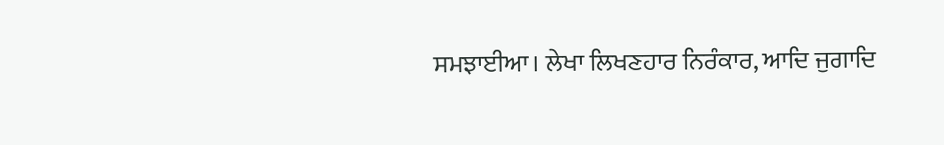ਸਮਝਾਈਆ। ਲੇਖਾ ਲਿਖਣਹਾਰ ਨਿਰੰਕਾਰ, ਆਦਿ ਜੁਗਾਦਿ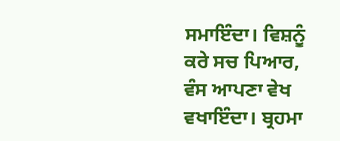ਸਮਾਇੰਦਾ। ਵਿਸ਼ਨੂੰ ਕਰੇ ਸਚ ਪਿਆਰ, ਵੰਸ ਆਪਣਾ ਵੇਖ ਵਖਾਇੰਦਾ। ਬ੍ਰਹਮਾ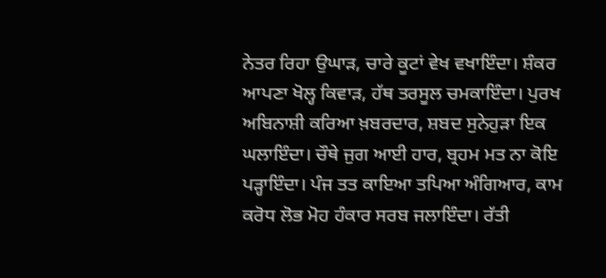ਨੇਤਰ ਰਿਹਾ ਉਘਾੜ, ਚਾਰੇ ਕੂਟਾਂ ਵੇਖ ਵਖਾਇੰਦਾ। ਸ਼ੰਕਰ ਆਪਣਾ ਖੋਲ੍ਹ ਕਿਵਾੜ, ਹੱਥ ਤਰਸੂਲ ਚਮਕਾਇੰਦਾ। ਪੁਰਖ ਅਬਿਨਾਸ਼ੀ ਕਰਿਆ ਖ਼ਬਰਦਾਰ, ਸ਼ਬਦ ਸੁਨੇਹੁੜਾ ਇਕ ਘਲਾਇੰਦਾ। ਚੌਥੇ ਜੁਗ ਆਈ ਹਾਰ, ਬ੍ਰਹਮ ਮਤ ਨਾ ਕੋਇ ਪੜ੍ਹਾਇੰਦਾ। ਪੰਜ ਤਤ ਕਾਇਆ ਤਪਿਆ ਅੰਗਿਆਰ, ਕਾਮ ਕਰੋਧ ਲੋਭ ਮੋਹ ਹੰਕਾਰ ਸਰਬ ਜਲਾਇੰਦਾ। ਰੱਤੀ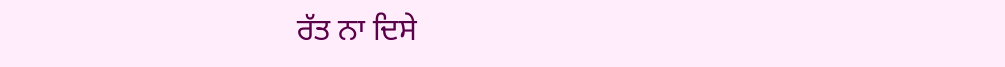ਰੱਤ ਨਾ ਦਿਸੇ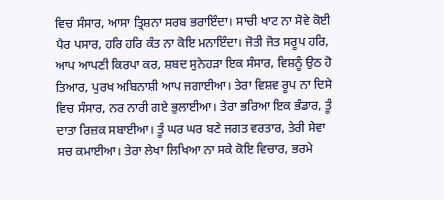ਵਿਚ ਸੰਸਾਰ, ਆਸਾ ਤ੍ਰਿਸ਼ਨਾ ਸਰਬ ਭਰਾਇੰਦਾ। ਸਾਚੀ ਖਾਟ ਨਾ ਸੋਵੇ ਕੋਈ ਪੈਰ ਪਸਾਰ, ਹਰਿ ਹਰਿ ਕੰਤ ਨਾ ਕੋਇ ਮਨਾਇੰਦਾ। ਜੋਤੀ ਜੋਤ ਸਰੂਪ ਹਰਿ, ਆਪ ਆਪਣੀ ਕਿਰਪਾ ਕਰ, ਸ਼ਬਦ ਸੁਨੇਹੜਾ ਇਕ ਸੰਸਾਰ, ਵਿਸ਼ਨੂੰ ਉਠ ਹੋ ਤਿਆਰ, ਪੁਰਖ ਅਬਿਨਾਸ਼ੀ ਆਪ ਜਗਾਈਆ। ਤੇਰਾ ਵਿਸ਼ਵ ਰੂਪ ਨਾ ਦਿਸੇ ਵਿਚ ਸੰਸਾਰ, ਨਰ ਨਾਰੀ ਗਏ ਭੁਲਾਈਆ। ਤੇਰਾ ਭਰਿਆ ਇਕ ਭੰਡਾਰ, ਤੂੰ ਦਾਤਾ ਰਿਜ਼ਕ ਸਬਾਈਆ। ਤੂੰ ਘਰ ਘਰ ਬਣੇ ਜਗਤ ਵਰਤਾਰ, ਤੇਰੀ ਸੇਵਾ ਸਚ ਕਮਾਈਆ। ਤੇਰਾ ਲੇਖਾ ਲਿਖਿਆ ਨਾ ਸਕੇ ਕੋਇ ਵਿਚਾਰ, ਭਰਮੇ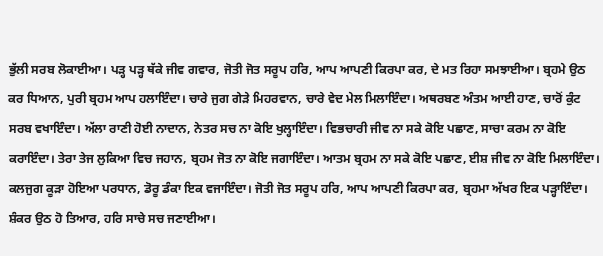ਭੁੱਲੀ ਸਰਬ ਲੋਕਾਈਆ। ਪੜ੍ਹ ਪੜ੍ਹ ਥੱਕੇ ਜੀਵ ਗਵਾਰ, ਜੋਤੀ ਜੋਤ ਸਰੂਪ ਹਰਿ, ਆਪ ਆਪਣੀ ਕਿਰਪਾ ਕਰ, ਦੇ ਮਤ ਰਿਹਾ ਸਮਝਾਈਆ। ਬ੍ਰਹਮੇ ਉਠ ਕਰ ਧਿਆਨ, ਪੁਰੀ ਬ੍ਰਹਮ ਆਪ ਹਲਾਇੰਦਾ। ਚਾਰੇ ਜੁਗ ਗੇੜੇ ਮਿਹਰਵਾਨ, ਚਾਰੇ ਵੇਦ ਮੇਲ ਮਿਲਾਇੰਦਾ। ਅਥਰਬਣ ਅੰਤਮ ਆਈ ਹਾਣ, ਚਾਰੋਂ ਕੁੰਟ ਸਰਬ ਵਖਾਇੰਦਾ। ਅੱਲਾ ਰਾਣੀ ਹੋਈ ਨਾਦਾਨ, ਨੇਤਰ ਸਚ ਨਾ ਕੋਇ ਖੁਲ੍ਹਾਇੰਦਾ। ਵਿਭਚਾਰੀ ਜੀਵ ਨਾ ਸਕੇ ਕੋਇ ਪਛਾਣ, ਸਾਚਾ ਕਰਮ ਨਾ ਕੋਇ ਕਰਾਇੰਦਾ। ਤੇਰਾ ਤੇਜ ਲੁਕਿਆ ਵਿਚ ਜਹਾਨ, ਬ੍ਰਹਮ ਜੋਤ ਨਾ ਕੋਇ ਜਗਾਇੰਦਾ। ਆਤਮ ਬ੍ਰਹਮ ਨਾ ਸਕੇ ਕੋਇ ਪਛਾਣ, ਈਸ਼ ਜੀਵ ਨਾ ਕੋਇ ਮਿਲਾਇੰਦਾ। ਕਲਜੁਗ ਕੂੜਾ ਹੋਇਆ ਪਰਧਾਨ, ਡੋਰੂ ਡੰਕਾ ਇਕ ਵਜਾਇੰਦਾ। ਜੋਤੀ ਜੋਤ ਸਰੂਪ ਹਰਿ, ਆਪ ਆਪਣੀ ਕਿਰਪਾ ਕਰ, ਬ੍ਰਹਮਾ ਅੱਖਰ ਇਕ ਪੜ੍ਹਾਇੰਦਾ। ਸ਼ੰਕਰ ਉਠ ਹੋ ਤਿਆਰ, ਹਰਿ ਸਾਚੇ ਸਚ ਜਣਾਈਆ।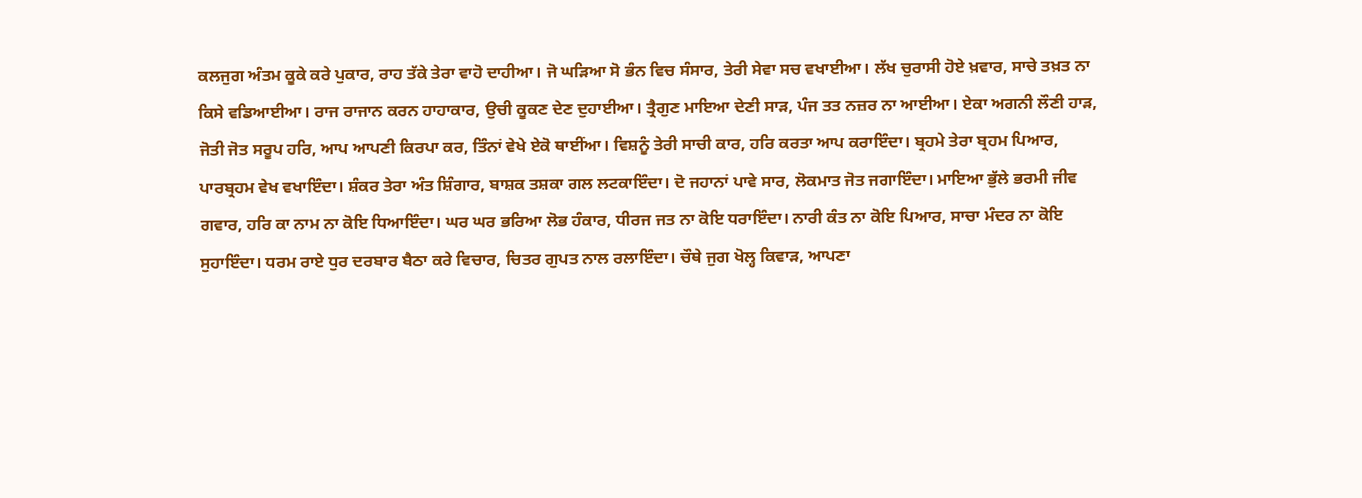ਕਲਜੁਗ ਅੰਤਮ ਕੂਕੇ ਕਰੇ ਪੁਕਾਰ, ਰਾਹ ਤੱਕੇ ਤੇਰਾ ਵਾਹੋ ਦਾਹੀਆ। ਜੋ ਘੜਿਆ ਸੋ ਭੰਨ ਵਿਚ ਸੰਸਾਰ, ਤੇਰੀ ਸੇਵਾ ਸਚ ਵਖਾਈਆ। ਲੱਖ ਚੁਰਾਸੀ ਹੋਏ ਖ਼ਵਾਰ, ਸਾਚੇ ਤਖ਼ਤ ਨਾ ਕਿਸੇ ਵਡਿਆਈਆ। ਰਾਜ ਰਾਜਾਨ ਕਰਨ ਹਾਹਾਕਾਰ, ਉਚੀ ਕੂਕਣ ਦੇਣ ਦੁਹਾਈਆ। ਤ੍ਰੈਗੁਣ ਮਾਇਆ ਦੇਣੀ ਸਾੜ, ਪੰਜ ਤਤ ਨਜ਼ਰ ਨਾ ਆਈਆ। ਏਕਾ ਅਗਨੀ ਲੌਣੀ ਹਾੜ, ਜੋਤੀ ਜੋਤ ਸਰੂਪ ਹਰਿ, ਆਪ ਆਪਣੀ ਕਿਰਪਾ ਕਰ, ਤਿੰਨਾਂ ਵੇਖੇ ਏਕੋ ਥਾਈਂਆ। ਵਿਸ਼ਨੂੰ ਤੇਰੀ ਸਾਚੀ ਕਾਰ, ਹਰਿ ਕਰਤਾ ਆਪ ਕਰਾਇੰਦਾ। ਬ੍ਰਹਮੇ ਤੇਰਾ ਬ੍ਰਹਮ ਪਿਆਰ, ਪਾਰਬ੍ਰਹਮ ਵੇਖ ਵਖਾਇੰਦਾ। ਸ਼ੰਕਰ ਤੇਰਾ ਅੰਤ ਸ਼ਿੰਗਾਰ, ਬਾਸ਼ਕ ਤਸ਼ਕਾ ਗਲ ਲਟਕਾਇੰਦਾ। ਦੋ ਜਹਾਨਾਂ ਪਾਵੇ ਸਾਰ, ਲੋਕਮਾਤ ਜੋਤ ਜਗਾਇੰਦਾ। ਮਾਇਆ ਭੁੱਲੇ ਭਰਮੀ ਜੀਵ ਗਵਾਰ, ਹਰਿ ਕਾ ਨਾਮ ਨਾ ਕੋਇ ਧਿਆਇੰਦਾ। ਘਰ ਘਰ ਭਰਿਆ ਲੋਭ ਹੰਕਾਰ, ਧੀਰਜ ਜਤ ਨਾ ਕੋਇ ਧਰਾਇੰਦਾ। ਨਾਰੀ ਕੰਤ ਨਾ ਕੋਇ ਪਿਆਰ, ਸਾਚਾ ਮੰਦਰ ਨਾ ਕੋਇ ਸੁਹਾਇੰਦਾ। ਧਰਮ ਰਾਏ ਧੁਰ ਦਰਬਾਰ ਬੈਠਾ ਕਰੇ ਵਿਚਾਰ, ਚਿਤਰ ਗੁਪਤ ਨਾਲ ਰਲਾਇੰਦਾ। ਚੌਥੇ ਜੁਗ ਖੋਲ੍ਹ ਕਿਵਾੜ, ਆਪਣਾ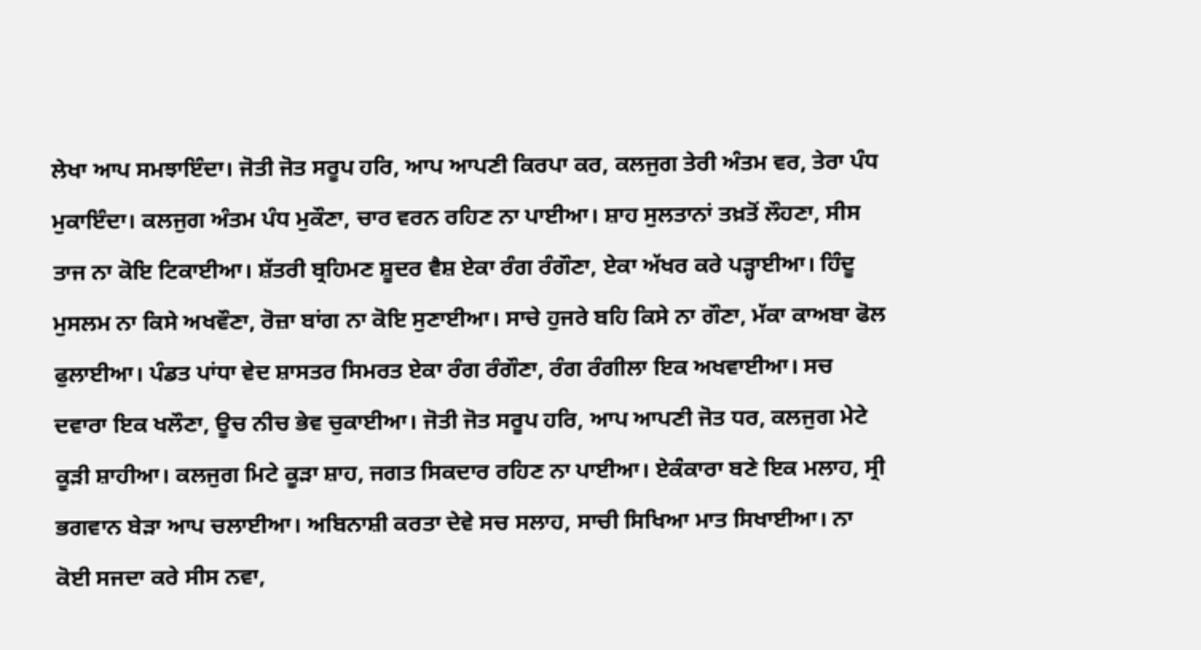ਲੇਖਾ ਆਪ ਸਮਝਾਇੰਦਾ। ਜੋਤੀ ਜੋਤ ਸਰੂਪ ਹਰਿ, ਆਪ ਆਪਣੀ ਕਿਰਪਾ ਕਰ, ਕਲਜੁਗ ਤੇਰੀ ਅੰਤਮ ਵਰ, ਤੇਰਾ ਪੰਧ ਮੁਕਾਇੰਦਾ। ਕਲਜੁਗ ਅੰਤਮ ਪੰਧ ਮੁਕੌਣਾ, ਚਾਰ ਵਰਨ ਰਹਿਣ ਨਾ ਪਾਈਆ। ਸ਼ਾਹ ਸੁਲਤਾਨਾਂ ਤਖ਼ਤੋਂ ਲੌਹਣਾ, ਸੀਸ ਤਾਜ ਨਾ ਕੋਇ ਟਿਕਾਈਆ। ਸ਼ੱਤਰੀ ਬ੍ਰਹਿਮਣ ਸ਼ੂਦਰ ਵੈਸ਼ ਏਕਾ ਰੰਗ ਰੰਗੌਣਾ, ਏਕਾ ਅੱਖਰ ਕਰੇ ਪੜ੍ਹਾਈਆ। ਹਿੰਦੂ ਮੁਸਲਮ ਨਾ ਕਿਸੇ ਅਖਵੌਣਾ, ਰੋਜ਼ਾ ਬਾਂਗ ਨਾ ਕੋਇ ਸੁਣਾਈਆ। ਸਾਚੇ ਹੁਜਰੇ ਬਹਿ ਕਿਸੇ ਨਾ ਗੌਣਾ, ਮੱਕਾ ਕਾਅਬਾ ਫੋਲ ਫੁਲਾਈਆ। ਪੰਡਤ ਪਾਂਧਾ ਵੇਦ ਸ਼ਾਸਤਰ ਸਿਮਰਤ ਏਕਾ ਰੰਗ ਰੰਗੌਣਾ, ਰੰਗ ਰੰਗੀਲਾ ਇਕ ਅਖਵਾਈਆ। ਸਚ ਦਵਾਰਾ ਇਕ ਖਲੌਣਾ, ਊਚ ਨੀਚ ਭੇਵ ਚੁਕਾਈਆ। ਜੋਤੀ ਜੋਤ ਸਰੂਪ ਹਰਿ, ਆਪ ਆਪਣੀ ਜੋਤ ਧਰ, ਕਲਜੁਗ ਮੇਟੇ ਕੂੜੀ ਸ਼ਾਹੀਆ। ਕਲਜੁਗ ਮਿਟੇ ਕੂੜਾ ਸ਼ਾਹ, ਜਗਤ ਸਿਕਦਾਰ ਰਹਿਣ ਨਾ ਪਾਈਆ। ਏਕੰਕਾਰਾ ਬਣੇ ਇਕ ਮਲਾਹ, ਸ੍ਰੀ ਭਗਵਾਨ ਬੇੜਾ ਆਪ ਚਲਾਈਆ। ਅਬਿਨਾਸ਼ੀ ਕਰਤਾ ਦੇਵੇ ਸਚ ਸਲਾਹ, ਸਾਚੀ ਸਿਖਿਆ ਮਾਤ ਸਿਖਾਈਆ। ਨਾ ਕੋਈ ਸਜਦਾ ਕਰੇ ਸੀਸ ਨਵਾ,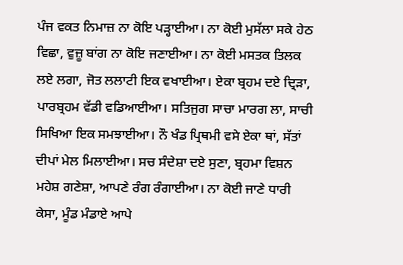ਪੰਜ ਵਕਤ ਨਿਮਾਜ਼ ਨਾ ਕੋਇ ਪੜ੍ਹਾਈਆ। ਨਾ ਕੋਈ ਮੁਸੱਲਾ ਸਕੇ ਹੇਠ ਵਿਛਾ, ਵੁਜ਼ੂ ਬਾਂਗ ਨਾ ਕੋਇ ਜਣਾਈਆ। ਨਾ ਕੋਈ ਮਸਤਕ ਤਿਲਕ ਲਏ ਲਗਾ, ਜੋਤ ਲਲਾਟੀ ਇਕ ਵਖਾਈਆ। ਏਕਾ ਬ੍ਰਹਮ ਦਏ ਦ੍ਰਿੜਾ, ਪਾਰਬ੍ਰਹਮ ਵੱਡੀ ਵਡਿਆਈਆ। ਸਤਿਜੁਗ ਸਾਚਾ ਮਾਰਗ ਲਾ, ਸਾਚੀ ਸਿਖਿਆ ਇਕ ਸਮਝਾਈਆ। ਨੌ ਖੰਡ ਪ੍ਰਿਥਮੀ ਵਸੇ ਏਕਾ ਥਾਂ, ਸੱਤਾਂ ਦੀਪਾਂ ਮੇਲ ਮਿਲਾਈਆ। ਸਚ ਸੰਦੇਸ਼ਾ ਦਏ ਸੁਣਾ, ਬ੍ਰਹਮਾ ਵਿਸ਼ਨ ਮਹੇਸ਼ ਗਣੇਸ਼ਾ, ਆਪਣੇ ਰੰਗ ਰੰਗਾਈਆ। ਨਾ ਕੋਈ ਜਾਣੇ ਧਾਰੀ ਕੇਸਾ, ਮੂੰਡ ਮੰਡਾਏ ਆਪੇ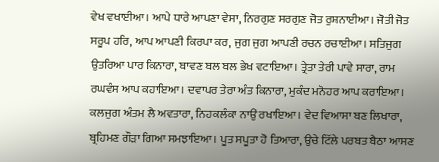ਵੇਖ ਵਖਾਈਆ। ਆਪੇ ਧਾਰੇ ਆਪਣਾ ਵੇਸਾ, ਨਿਰਗੁਣ ਸਰਗੁਣ ਜੋਤ ਰੁਸ਼ਨਾਈਆ। ਜੋਤੀ ਜੋਤ ਸਰੂਪ ਹਰਿ, ਆਪ ਆਪਣੀ ਕਿਰਪਾ ਕਰ, ਜੁਗ ਜੁਗ ਆਪਣੀ ਰਚਨ ਰਚਾਈਆ। ਸਤਿਜੁਗ ਉਤਰਿਆ ਪਾਰ ਕਿਨਾਰਾ, ਬਾਵਣ ਬਲ ਬਲ ਭੇਖ ਵਟਾਇਆ। ਤ੍ਰੇਤਾ ਤੇਰੀ ਪਾਵੇ ਸਾਰਾ, ਰਾਮ ਰਘਵੰਸ ਆਪ ਕਹਾਇਆ। ਦਵਾਪਰ ਤੇਰਾ ਅੰਤ ਕਿਨਾਰਾ, ਮੁਕੰਦ ਮਨੋਹਰ ਆਪ ਕਰਾਇਆ। ਕਲਜੁਗ ਅੰਤਮ ਲੈ ਅਵਤਾਰਾ, ਨਿਹਕਲੰਕਾ ਨਾਉਂ ਰਖਾਇਆ। ਵੇਦ ਵਿਆਸਾ ਬਣ ਲਿਖਾਰਾ, ਬ੍ਰਹਿਮਣ ਗੌੜਾ ਗਿਆ ਸਮਝਾਇਆ। ਪੂਤ ਸਪੂਤਾ ਹੋ ਤਿਆਰਾ, ਉਚੇ ਟਿੱਲੇ ਪਰਬਤ ਬੈਠਾ ਆਸਣ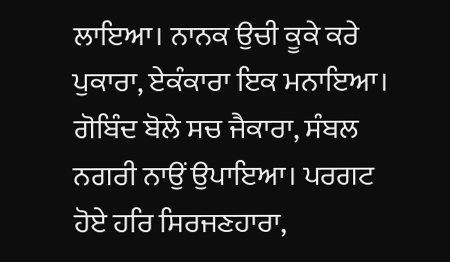ਲਾਇਆ। ਨਾਨਕ ਉਚੀ ਕੂਕੇ ਕਰੇ ਪੁਕਾਰਾ, ਏਕੰਕਾਰਾ ਇਕ ਮਨਾਇਆ। ਗੋਬਿੰਦ ਬੋਲੇ ਸਚ ਜੈਕਾਰਾ, ਸੰਬਲ ਨਗਰੀ ਨਾਉਂ ਉਪਾਇਆ। ਪਰਗਟ ਹੋਏ ਹਰਿ ਸਿਰਜਣਹਾਰਾ,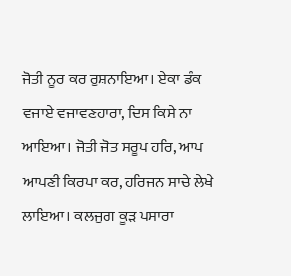ਜੋਤੀ ਨੂਰ ਕਰ ਰੁਸ਼ਨਾਇਆ। ਏਕਾ ਡੰਕ ਵਜਾਏ ਵਜਾਵਣਹਾਰਾ, ਦਿਸ ਕਿਸੇ ਨਾ ਆਇਆ। ਜੋਤੀ ਜੋਤ ਸਰੂਪ ਹਰਿ, ਆਪ ਆਪਣੀ ਕਿਰਪਾ ਕਰ, ਹਰਿਜਨ ਸਾਚੇ ਲੇਖੇ ਲਾਇਆ। ਕਲਜੁਗ ਕੂੜ ਪਸਾਰਾ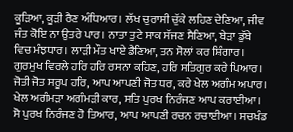ਕੂੜਿਆ, ਕੂੜੀ ਰੈਣ ਅੰਧਿਆਰ। ਲੱਖ ਚੁਰਾਸੀ ਚੁੱਕੇ ਲਹਿਣ ਦੇਣਿਆ, ਜੀਵ ਜੰਤ ਕੋਇ ਨਾ ਉਤਰੇ ਪਾਰ। ਨਾਤਾ ਤੁਟੇ ਸਾਕ ਸੱਜਣ ਸੈਣਿਆ, ਬੇੜਾ ਡੁੱਬੇ ਵਿਚ ਮੰਝਧਾਰ। ਲਾੜੀ ਮੌਤ ਖਾਏ ਡੈਣਿਆ, ਤਨ ਸੋਲਾਂ ਕਰ ਸ਼ਿੰਗਾਰ। ਗੁਰਮੁਖ ਵਿਰਲੇ ਹਰਿ ਹਰਿ ਰਸਨਾ ਕਹਿਣ, ਹਰਿ ਸਤਿਗੁਰ ਕਰੇ ਪਿਆਰ। ਜੋਤੀ ਜੋਤ ਸਰੂਪ ਹਰਿ, ਆਪ ਆਪਣੀ ਜੋਤ ਧਰ, ਕਰੇ ਖੇਲ ਅਗੰਮ ਅਪਾਰ। ਖੇਲ ਅਗੰਮੜਾ ਅਗੰਮੜੀ ਕਾਰ, ਸਤਿ ਪੁਰਖ ਨਿਰੰਜਣ ਆਪ ਕਰਾਈਆ। ਸੋ ਪੁਰਖ ਨਿਰੰਜਣ ਹੋ ਤਿਆਰ, ਆਪ ਆਪਣੀ ਰਚਨ ਰਚਾਈਆ। ਸਚਖੰਡ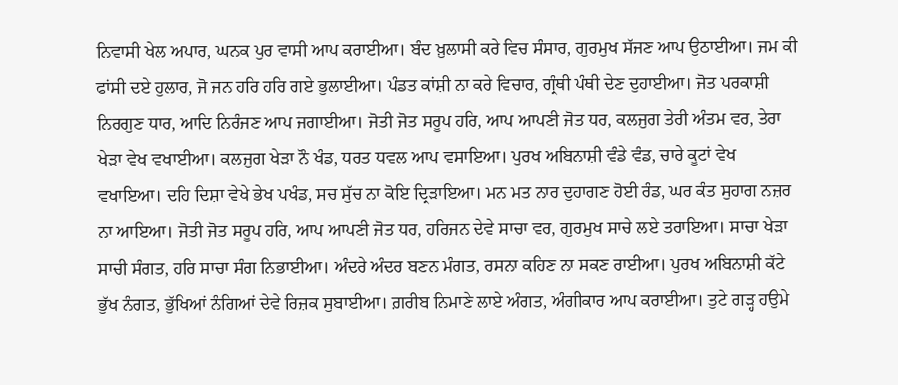ਨਿਵਾਸੀ ਖੇਲ ਅਪਾਰ, ਘਨਕ ਪੁਰ ਵਾਸੀ ਆਪ ਕਰਾਈਆ। ਬੰਦ ਖ਼ੁਲਾਸੀ ਕਰੇ ਵਿਚ ਸੰਸਾਰ, ਗੁਰਮੁਖ ਸੱਜਣ ਆਪ ਉਠਾਈਆ। ਜਮ ਕੀ ਫਾਂਸੀ ਦਏ ਹੁਲਾਰ, ਜੋ ਜਨ ਹਰਿ ਹਰਿ ਗਏ ਭੁਲਾਈਆ। ਪੰਡਤ ਕਾਂਸ਼ੀ ਨਾ ਕਰੇ ਵਿਚਾਰ, ਗ੍ਰੰਥੀ ਪੰਥੀ ਦੇਣ ਦੁਹਾਈਆ। ਜੋਤ ਪਰਕਾਸ਼ੀ ਨਿਰਗੁਣ ਧਾਰ, ਆਦਿ ਨਿਰੰਜਣ ਆਪ ਜਗਾਈਆ। ਜੋਤੀ ਜੋਤ ਸਰੂਪ ਹਰਿ, ਆਪ ਆਪਣੀ ਜੋਤ ਧਰ, ਕਲਜੁਗ ਤੇਰੀ ਅੰਤਮ ਵਰ, ਤੇਰਾ ਖੇੜਾ ਵੇਖ ਵਖਾਈਆ। ਕਲਜੁਗ ਖੇੜਾ ਨੌ ਖੰਡ, ਧਰਤ ਧਵਲ ਆਪ ਵਸਾਇਆ। ਪੁਰਖ ਅਬਿਨਾਸ਼ੀ ਵੰਡੇ ਵੰਡ, ਚਾਰੇ ਕੂਟਾਂ ਵੇਖ ਵਖਾਇਆ। ਦਹਿ ਦਿਸ਼ਾ ਵੇਖੇ ਭੇਖ ਪਖੰਡ, ਸਚ ਸੁੱਚ ਨਾ ਕੋਇ ਦ੍ਰਿੜਾਇਆ। ਮਨ ਮਤ ਨਾਰ ਦੁਹਾਗਣ ਹੋਈ ਰੰਡ, ਘਰ ਕੰਤ ਸੁਹਾਗ ਨਜ਼ਰ ਨਾ ਆਇਆ। ਜੋਤੀ ਜੋਤ ਸਰੂਪ ਹਰਿ, ਆਪ ਆਪਣੀ ਜੋਤ ਧਰ, ਹਰਿਜਨ ਦੇਵੇ ਸਾਚਾ ਵਰ, ਗੁਰਮੁਖ ਸਾਚੇ ਲਏ ਤਰਾਇਆ। ਸਾਚਾ ਖੇੜਾ ਸਾਚੀ ਸੰਗਤ, ਹਰਿ ਸਾਚਾ ਸੰਗ ਨਿਭਾਈਆ। ਅੰਦਰੇ ਅੰਦਰ ਬਣਨ ਮੰਗਤ, ਰਸਨਾ ਕਹਿਣ ਨਾ ਸਕਣ ਰਾਈਆ। ਪੁਰਖ ਅਬਿਨਾਸ਼ੀ ਕੱਟੇ ਭੁੱਖ ਨੰਗਤ, ਭੁੱਖਿਆਂ ਨੰਗਿਆਂ ਦੇਵੇ ਰਿਜ਼ਕ ਸੁਬਾਈਆ। ਗ਼ਰੀਬ ਨਿਮਾਣੇ ਲਾਏ ਅੰਗਤ, ਅੰਗੀਕਾਰ ਆਪ ਕਰਾਈਆ। ਤੁਟੇ ਗੜ੍ਹ ਹਉਮੇ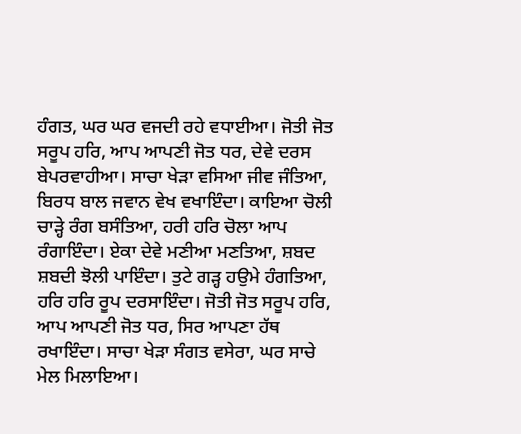ਹੰਗਤ, ਘਰ ਘਰ ਵਜਦੀ ਰਹੇ ਵਧਾਈਆ। ਜੋਤੀ ਜੋਤ ਸਰੂਪ ਹਰਿ, ਆਪ ਆਪਣੀ ਜੋਤ ਧਰ, ਦੇਵੇ ਦਰਸ ਬੇਪਰਵਾਹੀਆ। ਸਾਚਾ ਖੇੜਾ ਵਸਿਆ ਜੀਵ ਜੰਤਿਆ, ਬਿਰਧ ਬਾਲ ਜਵਾਨ ਵੇਖ ਵਖਾਇੰਦਾ। ਕਾਇਆ ਚੋਲੀ ਚਾੜ੍ਹੇ ਰੰਗ ਬਸੰਤਿਆ, ਹਰੀ ਹਰਿ ਚੋਲਾ ਆਪ ਰੰਗਾਇੰਦਾ। ਏਕਾ ਦੇਵੇ ਮਣੀਆ ਮਣਤਿਆ, ਸ਼ਬਦ ਸ਼ਬਦੀ ਝੋਲੀ ਪਾਇੰਦਾ। ਤੁਟੇ ਗੜ੍ਹ ਹਉਮੇ ਹੰਗਤਿਆ, ਹਰਿ ਹਰਿ ਰੂਪ ਦਰਸਾਇੰਦਾ। ਜੋਤੀ ਜੋਤ ਸਰੂਪ ਹਰਿ, ਆਪ ਆਪਣੀ ਜੋਤ ਧਰ, ਸਿਰ ਆਪਣਾ ਹੱਥ ਰਖਾਇੰਦਾ। ਸਾਚਾ ਖੇੜਾ ਸੰਗਤ ਵਸੇਰਾ, ਘਰ ਸਾਚੇ ਮੇਲ ਮਿਲਾਇਆ।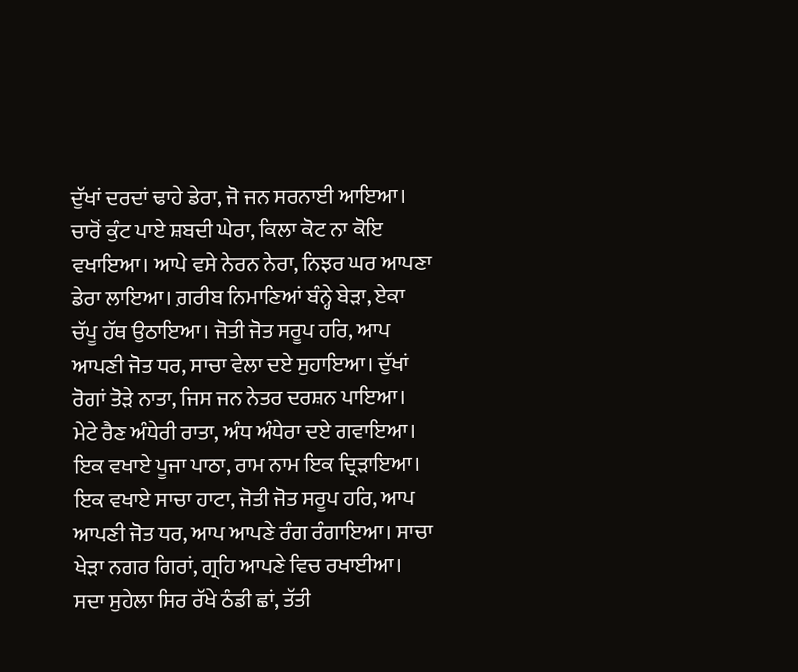ਦੁੱਖਾਂ ਦਰਦਾਂ ਢਾਹੇ ਡੇਰਾ, ਜੋ ਜਨ ਸਰਨਾਈ ਆਇਆ। ਚਾਰੋਂ ਕੁੰਟ ਪਾਏ ਸ਼ਬਦੀ ਘੇਰਾ, ਕਿਲਾ ਕੋਟ ਨਾ ਕੋਇ ਵਖਾਇਆ। ਆਪੇ ਵਸੇ ਨੇਰਨ ਨੇਰਾ, ਨਿਝਰ ਘਰ ਆਪਣਾ ਡੇਰਾ ਲਾਇਆ। ਗ਼ਰੀਬ ਨਿਮਾਣਿਆਂ ਬੰਨ੍ਹੇ ਬੇੜਾ, ਏਕਾ ਚੱਪੂ ਹੱਥ ਉਠਾਇਆ। ਜੋਤੀ ਜੋਤ ਸਰੂਪ ਹਰਿ, ਆਪ ਆਪਣੀ ਜੋਤ ਧਰ, ਸਾਚਾ ਵੇਲਾ ਦਏ ਸੁਹਾਇਆ। ਦੁੱਖਾਂ ਰੋਗਾਂ ਤੋੜੇ ਨਾਤਾ, ਜਿਸ ਜਨ ਨੇਤਰ ਦਰਸ਼ਨ ਪਾਇਆ। ਮੇਟੇ ਰੈਣ ਅੰਧੇਰੀ ਰਾਤਾ, ਅੰਧ ਅੰਧੇਰਾ ਦਏ ਗਵਾਇਆ। ਇਕ ਵਖਾਏ ਪੂਜਾ ਪਾਠਾ, ਰਾਮ ਨਾਮ ਇਕ ਦ੍ਰਿੜਾਇਆ। ਇਕ ਵਖਾਏ ਸਾਚਾ ਹਾਟਾ, ਜੋਤੀ ਜੋਤ ਸਰੂਪ ਹਰਿ, ਆਪ ਆਪਣੀ ਜੋਤ ਧਰ, ਆਪ ਆਪਣੇ ਰੰਗ ਰੰਗਾਇਆ। ਸਾਚਾ ਖੇੜਾ ਨਗਰ ਗਿਰਾਂ, ਗ੍ਰਹਿ ਆਪਣੇ ਵਿਚ ਰਖਾਈਆ। ਸਦਾ ਸੁਹੇਲਾ ਸਿਰ ਰੱਖੇ ਠੰਡੀ ਛਾਂ, ਤੱਤੀ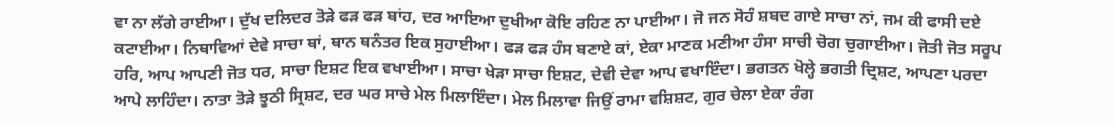ਵਾ ਨਾ ਲੱਗੇ ਰਾਈਆ। ਦੁੱਖ ਦਲਿਦਰ ਤੋੜੇ ਫੜ ਫੜ ਬਾਂਹ, ਦਰ ਆਇਆ ਦੁਖੀਆ ਕੋਇ ਰਹਿਣ ਨਾ ਪਾਈਆ। ਜੋ ਜਨ ਸੋਹੰ ਸ਼ਬਦ ਗਾਏ ਸਾਚਾ ਨਾਂ, ਜਮ ਕੀ ਫਾਸੀ ਦਏ ਕਟਾਈਆ। ਨਿਥਾਵਿਆਂ ਦੇਵੇ ਸਾਚਾ ਥਾਂ, ਥਾਨ ਥਨੰਤਰ ਇਕ ਸੁਹਾਈਆ। ਫੜ ਫੜ ਹੰਸ ਬਣਾਏ ਕਾਂ, ਏਕਾ ਮਾਣਕ ਮਣੀਆ ਹੰਸਾ ਸਾਚੀ ਚੋਗ ਚੁਗਾਈਆ। ਜੋਤੀ ਜੋਤ ਸਰੂਪ ਹਰਿ, ਆਪ ਆਪਣੀ ਜੋਤ ਧਰ, ਸਾਚਾ ਇਸ਼ਟ ਇਕ ਵਖਾਈਆ। ਸਾਚਾ ਖੇੜਾ ਸਾਚਾ ਇਸ਼ਟ, ਦੇਵੀ ਦੇਵਾ ਆਪ ਵਖਾਇੰਦਾ। ਭਗਤਨ ਖੋਲ੍ਹੇ ਭਗਤੀ ਦ੍ਰਿਸ਼ਟ, ਆਪਣਾ ਪਰਦਾ ਆਪੇ ਲਾਹਿੰਦਾ। ਨਾਤਾ ਤੋੜੇ ਝੂਠੀ ਸ੍ਰਿਸ਼ਟ, ਦਰ ਘਰ ਸਾਚੇ ਮੇਲ ਮਿਲਾਇੰਦਾ। ਮੇਲ ਮਿਲਾਵਾ ਜਿਉਂ ਰਾਮਾ ਵਸ਼ਿਸ਼ਟ, ਗੁਰ ਚੇਲਾ ਏਕਾ ਰੰਗ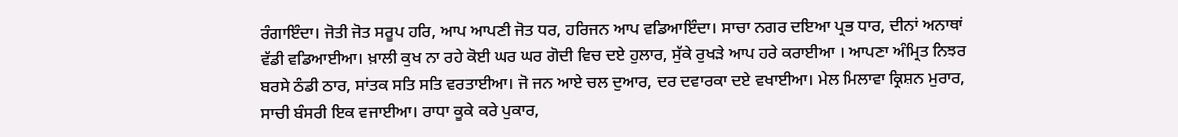ਰੰਗਾਇੰਦਾ। ਜੋਤੀ ਜੋਤ ਸਰੂਪ ਹਰਿ, ਆਪ ਆਪਣੀ ਜੋਤ ਧਰ, ਹਰਿਜਨ ਆਪ ਵਡਿਆਇੰਦਾ। ਸਾਚਾ ਨਗਰ ਦਇਆ ਪ੍ਰਭ ਧਾਰ, ਦੀਨਾਂ ਅਨਾਥਾਂ ਵੱਡੀ ਵਡਿਆਈਆ। ਖ਼ਾਲੀ ਕੁਖ ਨਾ ਰਹੇ ਕੋਈ ਘਰ ਘਰ ਗੋਦੀ ਵਿਚ ਦਏ ਹੁਲਾਰ, ਸੁੱਕੇ ਰੁਖੜੇ ਆਪ ਹਰੇ ਕਰਾਈਆ । ਆਪਣਾ ਅੰਮ੍ਰਿਤ ਨਿਝਰ ਬਰਸੇ ਠੰਡੀ ਠਾਰ, ਸਾਂਤਕ ਸਤਿ ਸਤਿ ਵਰਤਾਈਆ। ਜੋ ਜਨ ਆਏ ਚਲ ਦੁਆਰ, ਦਰ ਦਵਾਰਕਾ ਦਏ ਵਖਾਈਆ। ਮੇਲ ਮਿਲਾਵਾ ਕ੍ਰਿਸ਼ਨ ਮੁਰਾਰ, ਸਾਚੀ ਬੰਸਰੀ ਇਕ ਵਜਾਈਆ। ਰਾਧਾ ਕੂਕੇ ਕਰੇ ਪੁਕਾਰ,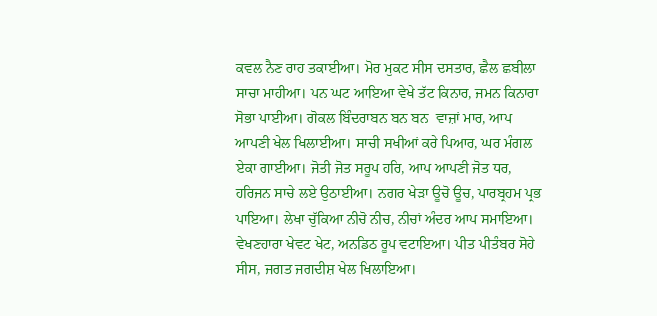ਕਵਲ ਨੈਣ ਰਾਹ ਤਕਾਈਆ। ਮੋਰ ਮੁਕਟ ਸੀਸ ਦਸਤਾਰ, ਛੈਲ ਛਬੀਲਾ ਸਾਚਾ ਮਾਹੀਆ। ਪਨ ਘਟ ਆਇਆ ਵੇਖੇ ਤੱਟ ਕਿਨਾਰ, ਜਮਨ ਕਿਨਾਰਾ ਸੋਭਾ ਪਾਈਆ। ਗੋਕਲ ਬਿੰਦਰਾਬਨ ਬਨ ਬਨ  ਵਾਜ਼ਾਂ ਮਾਰ, ਆਪ ਆਪਣੀ ਖੇਲ ਖਿਲਾਈਆ। ਸਾਚੀ ਸਖੀਆਂ ਕਰੇ ਪਿਆਰ, ਘਰ ਮੰਗਲ ਏਕਾ ਗਾਈਆ। ਜੋਤੀ ਜੋਤ ਸਰੂਪ ਹਰਿ, ਆਪ ਆਪਣੀ ਜੋਤ ਧਰ, ਹਰਿਜਨ ਸਾਚੇ ਲਏ ਉਠਾਈਆ। ਨਗਰ ਖੇੜਾ ਊਚੋ ਊਚ, ਪਾਰਬ੍ਰਹਮ ਪ੍ਰਭ ਪਾਇਆ। ਲੇਖਾ ਚੁੱਕਿਆ ਨੀਚੋ ਨੀਚ, ਨੀਚਾਂ ਅੰਦਰ ਆਪ ਸਮਾਇਆ। ਵੇਖਣਹਾਰਾ ਖੇਵਟ ਖੇਟ, ਅਨਡਿਠ ਰੂਪ ਵਟਾਇਆ। ਪੀਤ ਪੀਤੰਬਰ ਸੋਹੇ ਸੀਸ, ਜਗਤ ਜਗਦੀਸ਼ ਖੇਲ ਖਿਲਾਇਆ।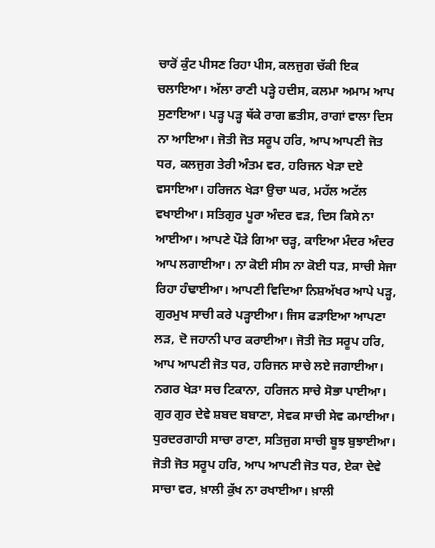ਚਾਰੋਂ ਕੁੰਟ ਪੀਸਣ ਰਿਹਾ ਪੀਸ, ਕਲਜੁਗ ਚੱਕੀ ਇਕ ਚਲਾਇਆ। ਅੱਲਾ ਰਾਣੀ ਪੜ੍ਹੇ ਹਦੀਸ, ਕਲਮਾ ਅਮਾਮ ਆਪ ਸੁਣਾਇਆ। ਪੜ੍ਹ ਪੜ੍ਹ ਥੱਕੇ ਰਾਗ ਛਤੀਸ, ਰਾਗਾਂ ਵਾਲਾ ਦਿਸ ਨਾ ਆਇਆ। ਜੋਤੀ ਜੋਤ ਸਰੂਪ ਹਰਿ, ਆਪ ਆਪਣੀ ਜੋਤ ਧਰ, ਕਲਜੁਗ ਤੇਰੀ ਅੰਤਮ ਵਰ, ਹਰਿਜਨ ਖੇੜਾ ਦਏ ਵਸਾਇਆ। ਹਰਿਜਨ ਖੇੜਾ ਉਚਾ ਘਰ, ਮਹੱਲ ਅਟੱਲ ਵਖਾਈਆ। ਸਤਿਗੁਰ ਪੂਰਾ ਅੰਦਰ ਵੜ, ਦਿਸ ਕਿਸੇ ਨਾ ਆਈਆ। ਆਪਣੇ ਪੌੜੇ ਗਿਆ ਚੜ੍ਹ, ਕਾਇਆ ਮੰਦਰ ਅੰਦਰ ਆਪ ਲਗਾਈਆ। ਨਾ ਕੋਈ ਸੀਸ ਨਾ ਕੋਈ ਧੜ, ਸਾਚੀ ਸੇਜਾ ਰਿਹਾ ਹੰਢਾਈਆ। ਆਪਣੀ ਵਿਦਿਆ ਨਿਸ਼ਅੱਖਰ ਆਪੇ ਪੜ੍ਹ, ਗੁਰਮੁਖ ਸਾਚੀ ਕਰੇ ਪੜ੍ਹਾਈਆ। ਜਿਸ ਫੜਾਇਆ ਆਪਣਾ ਲੜ, ਦੋ ਜਹਾਨੀ ਪਾਰ ਕਰਾਈਆ। ਜੋਤੀ ਜੋਤ ਸਰੂਪ ਹਰਿ, ਆਪ ਆਪਣੀ ਜੋਤ ਧਰ, ਹਰਿਜਨ ਸਾਚੇ ਲਏ ਜਗਾਈਆ। ਨਗਰ ਖੇੜਾ ਸਚ ਟਿਕਾਨਾ, ਹਰਿਜਨ ਸਾਚੇ ਸੋਭਾ ਪਾਈਆ। ਗੁਰ ਗੁਰ ਦੇਵੇ ਸ਼ਬਦ ਬਬਾਣਾ, ਸੇਵਕ ਸਾਚੀ ਸੇਵ ਕਮਾਈਆ। ਧੁਰਦਰਗਾਹੀ ਸਾਚਾ ਰਾਣਾ, ਸਤਿਜੁਗ ਸਾਚੀ ਬੂਝ ਬੁਝਾਈਆ। ਜੋਤੀ ਜੋਤ ਸਰੂਪ ਹਰਿ, ਆਪ ਆਪਣੀ ਜੋਤ ਧਰ, ਏਕਾ ਦੇਵੇ ਸਾਚਾ ਵਰ, ਖ਼ਾਲੀ ਕੁੱਖ ਨਾ ਰਖਾਈਆ। ਖ਼ਾਲੀ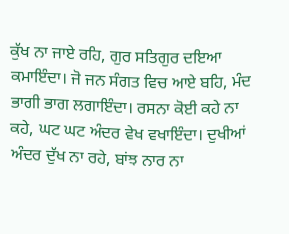ਕੁੱਖ ਨਾ ਜਾਏ ਰਹਿ, ਗੁਰ ਸਤਿਗੁਰ ਦਇਆ ਕਮਾਇੰਦਾ। ਜੋ ਜਨ ਸੰਗਤ ਵਿਚ ਆਏ ਬਹਿ, ਮੰਦ ਭਾਗੀ ਭਾਗ ਲਗਾਇੰਦਾ। ਰਸਨਾ ਕੋਈ ਕਹੇ ਨਾ ਕਹੇ, ਘਟ ਘਟ ਅੰਦਰ ਵੇਖ ਵਖਾਇੰਦਾ। ਦੁਖੀਆਂ ਅੰਦਰ ਦੁੱਖ ਨਾ ਰਹੇ, ਬਾਂਝ ਨਾਰ ਨਾ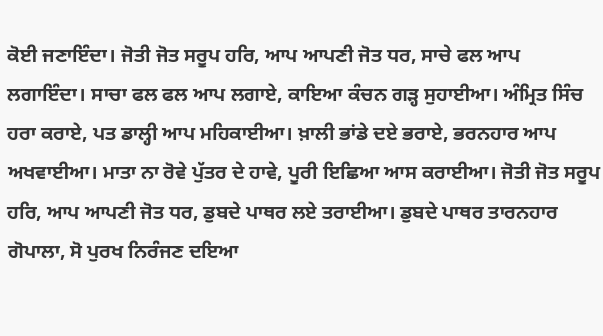ਕੋਈ ਜਣਾਇੰਦਾ। ਜੋਤੀ ਜੋਤ ਸਰੂਪ ਹਰਿ, ਆਪ ਆਪਣੀ ਜੋਤ ਧਰ, ਸਾਚੇ ਫਲ ਆਪ ਲਗਾਇੰਦਾ। ਸਾਚਾ ਫਲ ਫਲ ਆਪ ਲਗਾਏ, ਕਾਇਆ ਕੰਚਨ ਗੜ੍ਹ ਸੁਹਾਈਆ। ਅੰਮ੍ਰਿਤ ਸਿੰਚ ਹਰਾ ਕਰਾਏ, ਪਤ ਡਾਲ੍ਹੀ ਆਪ ਮਹਿਕਾਈਆ। ਖ਼ਾਲੀ ਭਾਂਡੇ ਦਏ ਭਰਾਏ, ਭਰਨਹਾਰ ਆਪ ਅਖਵਾਈਆ। ਮਾਤਾ ਨਾ ਰੋਵੇ ਪੁੱਤਰ ਦੇ ਹਾਵੇ, ਪੂਰੀ ਇਛਿਆ ਆਸ ਕਰਾਈਆ। ਜੋਤੀ ਜੋਤ ਸਰੂਪ ਹਰਿ, ਆਪ ਆਪਣੀ ਜੋਤ ਧਰ, ਡੁਬਦੇ ਪਾਥਰ ਲਏ ਤਰਾਈਆ। ਡੁਬਦੇ ਪਾਥਰ ਤਾਰਨਹਾਰ ਗੋਪਾਲਾ, ਸੋ ਪੁਰਖ ਨਿਰੰਜਣ ਦਇਆ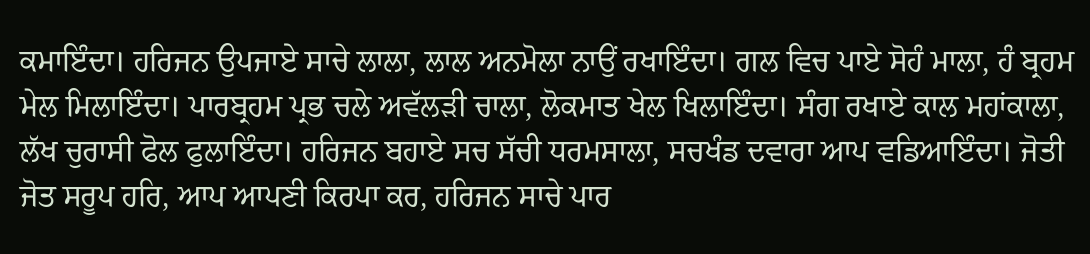ਕਮਾਇੰਦਾ। ਹਰਿਜਨ ਉਪਜਾਏ ਸਾਚੇ ਲਾਲਾ, ਲਾਲ ਅਨਮੋਲਾ ਨਾਉਂ ਰਖਾਇੰਦਾ। ਗਲ ਵਿਚ ਪਾਏ ਸੋਹੰ ਮਾਲਾ, ਹੰ ਬ੍ਰਹਮ ਮੇਲ ਮਿਲਾਇੰਦਾ। ਪਾਰਬ੍ਰਹਮ ਪ੍ਰਭ ਚਲੇ ਅਵੱਲੜੀ ਚਾਲਾ, ਲੋਕਮਾਤ ਖੇਲ ਖਿਲਾਇੰਦਾ। ਸੰਗ ਰਖਾਏ ਕਾਲ ਮਹਾਂਕਾਲਾ, ਲੱਖ ਚੁਰਾਸੀ ਫੋਲ ਫੁਲਾਇੰਦਾ। ਹਰਿਜਨ ਬਹਾਏ ਸਚ ਸੱਚੀ ਧਰਮਸਾਲਾ, ਸਚਖੰਡ ਦਵਾਰਾ ਆਪ ਵਡਿਆਇੰਦਾ। ਜੋਤੀ ਜੋਤ ਸਰੂਪ ਹਰਿ, ਆਪ ਆਪਣੀ ਕਿਰਪਾ ਕਰ, ਹਰਿਜਨ ਸਾਚੇ ਪਾਰ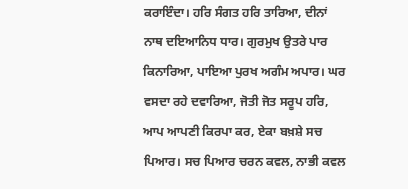ਕਰਾਇੰਦਾ। ਹਰਿ ਸੰਗਤ ਹਰਿ ਤਾਰਿਆ, ਦੀਨਾਂ ਨਾਥ ਦਇਆਨਿਧ ਧਾਰ। ਗੁਰਮੁਖ ਉਤਰੇ ਪਾਰ ਕਿਨਾਰਿਆ, ਪਾਇਆ ਪੁਰਖ ਅਗੰਮ ਅਪਾਰ। ਘਰ ਵਸਦਾ ਰਹੇ ਦਵਾਰਿਆ, ਜੋਤੀ ਜੋਤ ਸਰੂਪ ਹਰਿ, ਆਪ ਆਪਣੀ ਕਿਰਪਾ ਕਰ, ਏਕਾ ਬਖ਼ਸ਼ੇ ਸਚ ਪਿਆਰ। ਸਚ ਪਿਆਰ ਚਰਨ ਕਵਲ, ਨਾਭੀ ਕਵਲ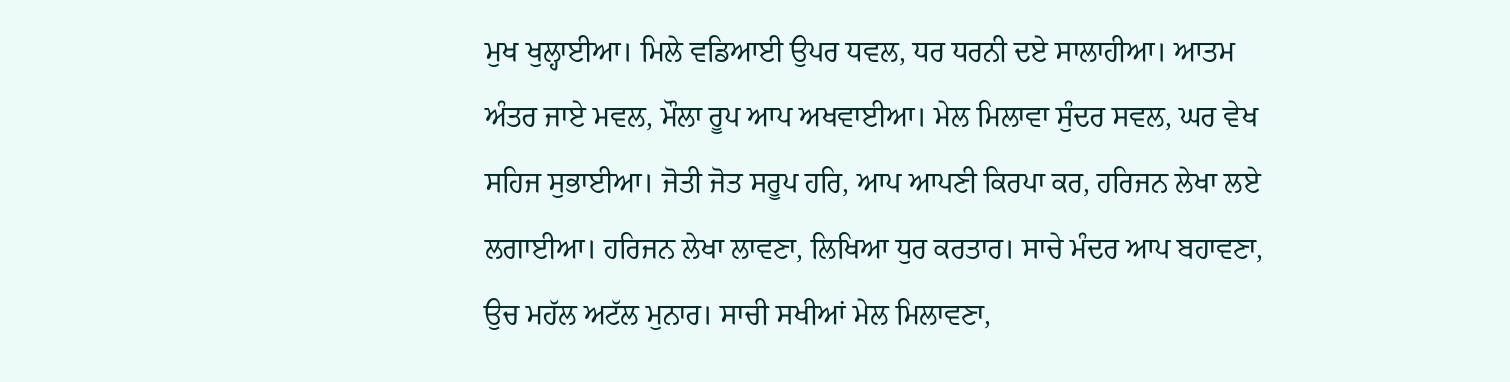ਮੁਖ ਖੁਲ੍ਹਾਈਆ। ਮਿਲੇ ਵਡਿਆਈ ਉਪਰ ਧਵਲ, ਧਰ ਧਰਨੀ ਦਏ ਸਾਲਾਹੀਆ। ਆਤਮ ਅੰਤਰ ਜਾਏ ਮਵਲ, ਮੌਲਾ ਰੂਪ ਆਪ ਅਖਵਾਈਆ। ਮੇਲ ਮਿਲਾਵਾ ਸੁੰਦਰ ਸਵਲ, ਘਰ ਵੇਖ ਸਹਿਜ ਸੁਭਾਈਆ। ਜੋਤੀ ਜੋਤ ਸਰੂਪ ਹਰਿ, ਆਪ ਆਪਣੀ ਕਿਰਪਾ ਕਰ, ਹਰਿਜਨ ਲੇਖਾ ਲਏ ਲਗਾਈਆ। ਹਰਿਜਨ ਲੇਖਾ ਲਾਵਣਾ, ਲਿਖਿਆ ਧੁਰ ਕਰਤਾਰ। ਸਾਚੇ ਮੰਦਰ ਆਪ ਬਹਾਵਣਾ, ਉਚ ਮਹੱਲ ਅਟੱਲ ਮੁਨਾਰ। ਸਾਚੀ ਸਖੀਆਂ ਮੇਲ ਮਿਲਾਵਣਾ,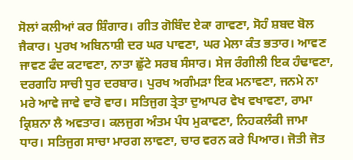ਸੋਲਾਂ ਕਲੀਆਂ ਕਰ ਸ਼ਿੰਗਾਰ। ਗੀਤ ਗੋਬਿੰਦ ਏਕਾ ਗਾਵਣਾ, ਸੋਹੰ ਸ਼ਬਦ ਬੋਲ ਜੈਕਾਰ। ਪੁਰਖ ਅਬਿਨਾਸ਼ੀ ਦਰ ਘਰ ਪਾਵਣਾ, ਘਰ ਮੇਲਾ ਕੰਤ ਭਤਾਰ। ਆਵਣ ਜਾਵਣ ਫੰਦ ਕਟਾਵਣਾ, ਨਾਤਾ ਛੁੱਟੇ ਸਰਬ ਸੰਸਾਰ। ਸੇਜ ਰੰਗੀਲੀ ਇਕ ਹੰਢਾਵਣਾ, ਦਰਗਹਿ ਸਾਚੀ ਧੁਰ ਦਰਬਾਰ। ਪੁਰਖ ਅਗੰਮੜਾ ਇਕ ਮਨਾਵਣਾ, ਜਨਮੇ ਨਾ ਮਰੇ ਆਵੇ ਜਾਵੇ ਵਾਰੋ ਵਾਰ। ਸਤਿਜੁਗ ਤ੍ਰੇਤਾ ਦੁਆਪਰ ਵੇਖ ਵਖਾਵਣਾ, ਰਾਮਾ ਕ੍ਰਿਸ਼ਨਾ ਲੈ ਅਵਤਾਰ। ਕਲਜੁਗ ਅੰਤਮ ਪੰਧ ਮੁਕਾਵਣਾ, ਨਿਹਕਲੰਕੀ ਜਾਮਾ ਧਾਰ। ਸਤਿਜੁਗ ਸਾਚਾ ਮਾਰਗ ਲਾਵਣਾ, ਚਾਰ ਵਰਨ ਕਰੇ ਪਿਆਰ। ਜੋਤੀ ਜੋਤ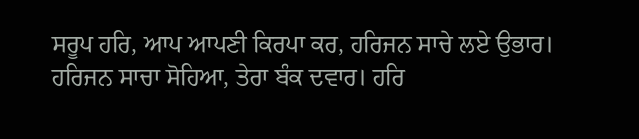ਸਰੂਪ ਹਰਿ, ਆਪ ਆਪਣੀ ਕਿਰਪਾ ਕਰ, ਹਰਿਜਨ ਸਾਚੇ ਲਏ ਉਭਾਰ। ਹਰਿਜਨ ਸਾਚਾ ਸੋਹਿਆ, ਤੇਰਾ ਬੰਕ ਦਵਾਰ। ਹਰਿ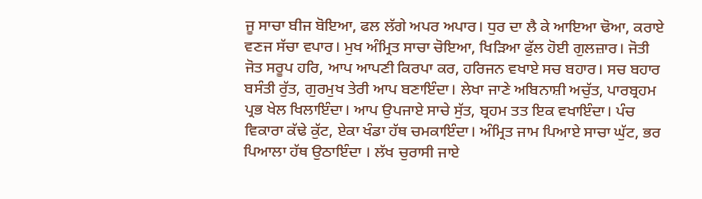ਜੂ ਸਾਚਾ ਬੀਜ ਬੋਇਆ, ਫਲ ਲੱਗੇ ਅਪਰ ਅਪਾਰ। ਧੁਰ ਦਾ ਲੈ ਕੇ ਆਇਆ ਢੋਆ, ਕਰਾਏ ਵਣਜ ਸੱਚਾ ਵਪਾਰ। ਮੁਖ ਅੰਮ੍ਰਿਤ ਸਾਚਾ ਚੋਇਆ, ਖਿੜਿਆ ਫੁੱਲ ਹੋਈ ਗੁਲਜ਼ਾਰ। ਜੋਤੀ ਜੋਤ ਸਰੂਪ ਹਰਿ, ਆਪ ਆਪਣੀ ਕਿਰਪਾ ਕਰ, ਹਰਿਜਨ ਵਖਾਏ ਸਚ ਬਹਾਰ। ਸਚ ਬਹਾਰ ਬਸੰਤੀ ਰੁੱਤ, ਗੁਰਮੁਖ ਤੇਰੀ ਆਪ ਬਣਾਇੰਦਾ। ਲੇਖਾ ਜਾਣੇ ਅਬਿਨਾਸ਼ੀ ਅਚੁੱਤ, ਪਾਰਬ੍ਰਹਮ ਪ੍ਰਭ ਖੇਲ ਖਿਲਾਇੰਦਾ। ਆਪ ਉਪਜਾਏ ਸਾਚੇ ਸੁੱਤ, ਬ੍ਰਹਮ ਤਤ ਇਕ ਵਖਾਇੰਦਾ। ਪੰਚ ਵਿਕਾਰਾ ਕੱਢੇ ਕੁੱਟ, ਏਕਾ ਖੰਡਾ ਹੱਥ ਚਮਕਾਇੰਦਾ। ਅੰਮ੍ਰਿਤ ਜਾਮ ਪਿਆਏ ਸਾਚਾ ਘੁੱਟ, ਭਰ ਪਿਆਲਾ ਹੱਥ ਉਠਾਇੰਦਾ । ਲੱਖ ਚੁਰਾਸੀ ਜਾਏ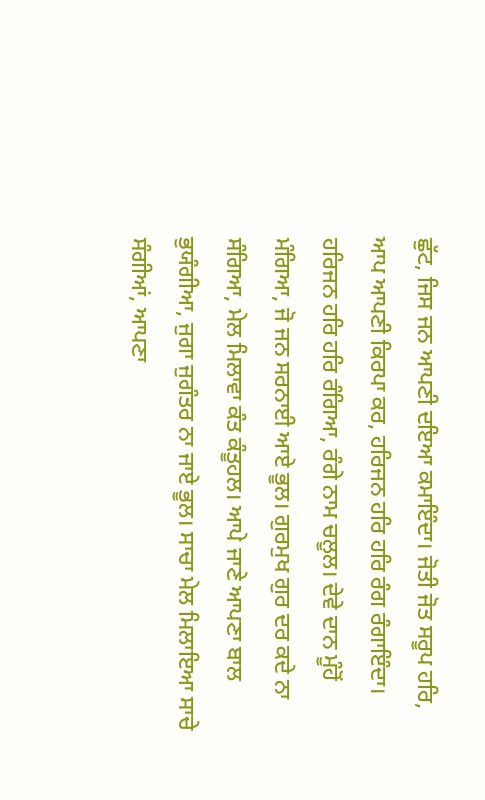ਛੁੱਟ, ਜਿਸ ਜਨ ਆਪਣੀ ਦਇਆ ਕਮਾਇੰਦਾ। ਜੋਤੀ ਜੋਤ ਸਰੂਪ ਹਰਿ, ਆਪ ਆਪਣੀ ਕਿਰਪਾ ਕਰ, ਹਰਿਜਨ ਹਰਿ ਹਰਿ ਰੰਗ ਰੰਗਾਇੰਦਾ। ਹਰਿਜਨ ਹਰਿ ਹਰਿ ਰੰਗਿਆ, ਰੰਗੇ ਨਾਮ ਚਲੂਲ। ਦੇਵੇ ਦਾਨ ਮੂੰਹੋਂ ਮੰਗਿਆ, ਜੋ ਜਨ ਸਰਨਾਈ ਆਏ ਭੂਲ। ਗੁਰਮੁਖ ਗੁਰ ਦਰ ਕਦੇ ਨਾ ਸੰਗਿਆ, ਮੇਲ ਮਿਲਾਵਾ ਕੰਤ ਕੰਤੂਹਲ। ਆਪੇ ਜਾਣੇ ਆਪਣਾ ਬਾਲ ਭੁਯੰਗੀਆ, ਜੁਗਾ ਜੁਗੰਤਰ ਨਾ ਜਾਏ ਭੂਲ। ਸਾਚਾ ਮੇਲ ਮਿਲਾਇਆ ਸਾਚੇ ਸੰਗੀਆਂ, ਆਪਣਾ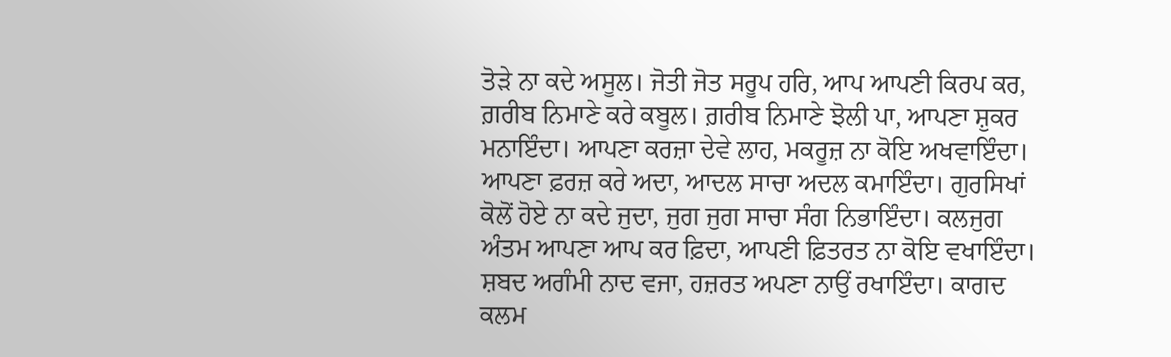ਤੋੜੇ ਨਾ ਕਦੇ ਅਸੂਲ। ਜੋਤੀ ਜੋਤ ਸਰੂਪ ਹਰਿ, ਆਪ ਆਪਣੀ ਕਿਰਪ ਕਰ, ਗ਼ਰੀਬ ਨਿਮਾਣੇ ਕਰੇ ਕਬੂਲ। ਗ਼ਰੀਬ ਨਿਮਾਣੇ ਝੋਲੀ ਪਾ, ਆਪਣਾ ਸ਼ੁਕਰ ਮਨਾਇੰਦਾ। ਆਪਣਾ ਕਰਜ਼ਾ ਦੇਵੇ ਲਾਹ, ਮਕਰੂਜ਼ ਨਾ ਕੋਇ ਅਖਵਾਇੰਦਾ। ਆਪਣਾ ਫ਼ਰਜ਼ ਕਰੇ ਅਦਾ, ਆਦਲ ਸਾਚਾ ਅਦਲ ਕਮਾਇੰਦਾ। ਗੁਰਸਿਖਾਂ ਕੋਲੋਂ ਹੋਏ ਨਾ ਕਦੇ ਜੁਦਾ, ਜੁਗ ਜੁਗ ਸਾਚਾ ਸੰਗ ਨਿਭਾਇੰਦਾ। ਕਲਜੁਗ ਅੰਤਮ ਆਪਣਾ ਆਪ ਕਰ ਫ਼ਿਦਾ, ਆਪਣੀ ਫ਼ਿਤਰਤ ਨਾ ਕੋਇ ਵਖਾਇੰਦਾ। ਸ਼ਬਦ ਅਗੰਮੀ ਨਾਦ ਵਜਾ, ਹਜ਼ਰਤ ਅਪਣਾ ਨਾਉਂ ਰਖਾਇੰਦਾ। ਕਾਗਦ ਕਲਮ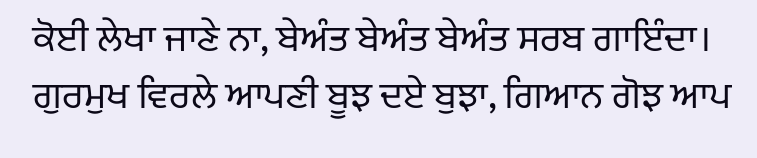ਕੋਈ ਲੇਖਾ ਜਾਣੇ ਨਾ, ਬੇਅੰਤ ਬੇਅੰਤ ਬੇਅੰਤ ਸਰਬ ਗਾਇੰਦਾ। ਗੁਰਮੁਖ ਵਿਰਲੇ ਆਪਣੀ ਬੂਝ ਦਏ ਬੁਝਾ, ਗਿਆਨ ਗੋਝ ਆਪ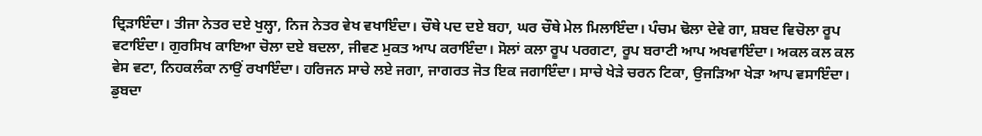ਦ੍ਰਿੜਾਇੰਦਾ। ਤੀਜਾ ਨੇਤਰ ਦਏ ਖੁਲ੍ਹਾ, ਨਿਜ ਨੇਤਰ ਵੇਖ ਵਖਾਇੰਦਾ। ਚੌਥੇ ਪਦ ਦਏ ਬਹਾ, ਘਰ ਚੌਥੇ ਮੇਲ ਮਿਲਾਇੰਦਾ। ਪੰਚਮ ਢੋਲਾ ਦੇਵੇ ਗਾ, ਸ਼ਬਦ ਵਿਚੋਲਾ ਰੂਪ ਵਟਾਇੰਦਾ। ਗੁਰਸਿਖ ਕਾਇਆ ਚੋਲਾ ਦਏ ਬਦਲਾ, ਜੀਵਣ ਮੁਕਤ ਆਪ ਕਰਾਇੰਦਾ। ਸੋਲਾਂ ਕਲਾ ਰੂਪ ਪਰਗਟਾ, ਰੂਪ ਬਰਾਟੀ ਆਪ ਅਖਵਾਇੰਦਾ। ਅਕਲ ਕਲ ਕਲ ਵੇਸ ਵਟਾ, ਨਿਹਕਲੰਕਾ ਨਾਉਂ ਰਖਾਇੰਦਾ। ਹਰਿਜਨ ਸਾਚੇ ਲਏ ਜਗਾ, ਜਾਗਰਤ ਜੋਤ ਇਕ ਜਗਾਇੰਦਾ। ਸਾਚੇ ਖੇੜੇ ਚਰਨ ਟਿਕਾ, ਉਜੜਿਆ ਖੇੜਾ ਆਪ ਵਸਾਇੰਦਾ। ਡੁਬਦਾ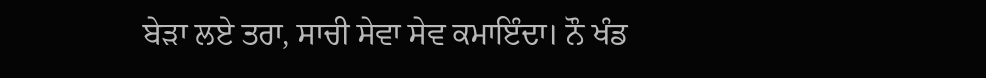ਬੇੜਾ ਲਏ ਤਰਾ, ਸਾਚੀ ਸੇਵਾ ਸੇਵ ਕਮਾਇੰਦਾ। ਨੌ ਖੰਡ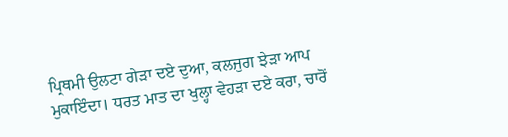ਪ੍ਰਿਥਮੀ ਉਲਟਾ ਗੇੜਾ ਦਏ ਦੁਆ, ਕਲਜੁਗ ਝੇੜਾ ਆਪ ਮੁਕਾਇੰਦਾ। ਧਰਤ ਮਾਤ ਦਾ ਖੁਲ੍ਹਾ ਵੇਹੜਾ ਦਏ ਕਰਾ, ਚਾਰੋਂ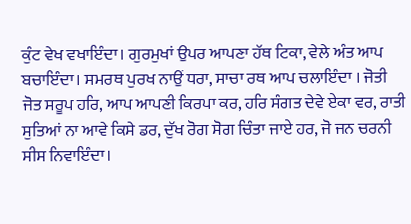ਕੁੰਟ ਵੇਖ ਵਖਾਇੰਦਾ। ਗੁਰਮੁਖਾਂ ਉਪਰ ਆਪਣਾ ਹੱਥ ਟਿਕਾ, ਵੇਲੇ ਅੰਤ ਆਪ ਬਚਾਇੰਦਾ। ਸਮਰਥ ਪੁਰਖ ਨਾਉਂ ਧਰਾ, ਸਾਚਾ ਰਥ ਆਪ ਚਲਾਇੰਦਾ । ਜੋਤੀ ਜੋਤ ਸਰੂਪ ਹਰਿ, ਆਪ ਆਪਣੀ ਕਿਰਪਾ ਕਰ, ਹਰਿ ਸੰਗਤ ਦੇਵੇ ਏਕਾ ਵਰ, ਰਾਤੀ ਸੁਤਿਆਂ ਨਾ ਆਵੇ ਕਿਸੇ ਡਰ, ਦੁੱਖ ਰੋਗ ਸੋਗ ਚਿੰਤਾ ਜਾਏ ਹਰ, ਜੋ ਜਨ ਚਰਨੀ ਸੀਸ ਨਿਵਾਇੰਦਾ।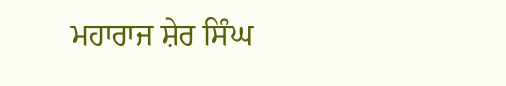ਮਹਾਰਾਜ ਸ਼ੇਰ ਸਿੰਘ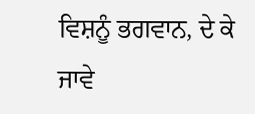ਵਿਸ਼ਨੂੰ ਭਗਵਾਨ, ਦੇ ਕੇ ਜਾਵੇ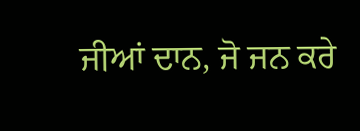ਜੀਆਂ ਦਾਨ, ਜੋ ਜਨ ਕਰੇ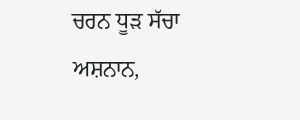ਚਰਨ ਧੂੜ ਸੱਚਾ ਅਸ਼ਨਾਨ,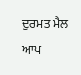ਦੁਰਮਤ ਮੈਲ ਆਪ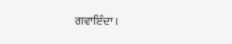ਗਵਾਇੰਦਾ ।